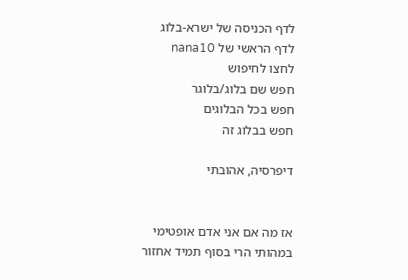לדף הכניסה של ישרא-בלוג
לדף הראשי של nana10
לחצו לחיפוש
חפש שם בלוג/בלוגר
חפש בכל הבלוגים
חפש בבלוג זה

דיפרסיה, אהובתי


אז מה אם אני אדם אופטימי במהותי הרי בסוף תמיד אחזור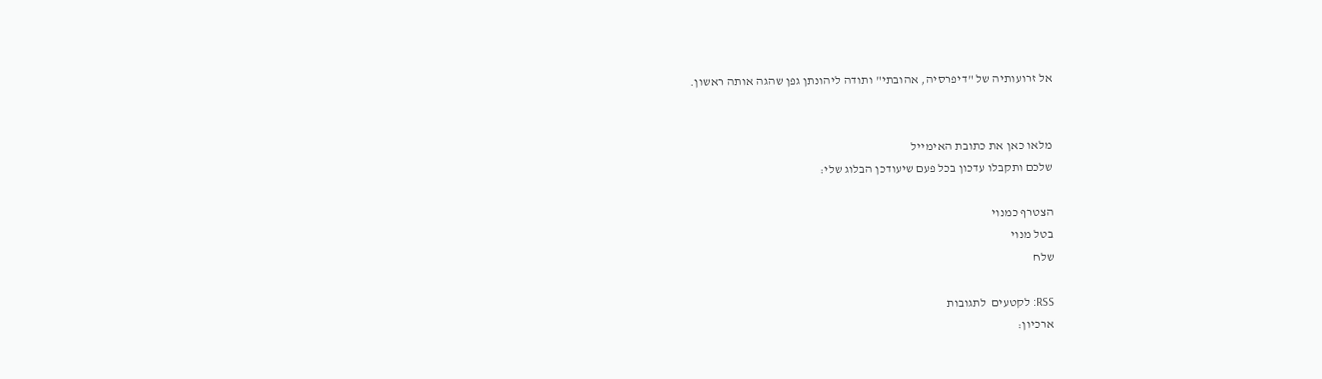אל זרועותיה של "דיפרסיה, אהובתי" ותודה ליהונתן גפן שהגה אותה ראשון.


מלאו כאן את כתובת האימייל
שלכם ותקבלו עדכון בכל פעם שיעודכן הבלוג שלי:

הצטרף כמנוי
בטל מנוי
שלח

RSS: לקטעים  לתגובות
ארכיון: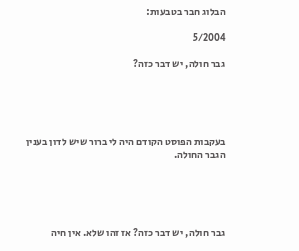הבלוג חבר בטבעות:

5/2004

גבר חולה, יש דבר כזה?





בעקבות הפוסט הקודם היה לי ברור שיש לדון בענין הגבר החולה.





גבר חולה, יש דבר כזה? אז זהו שלא. אין חיה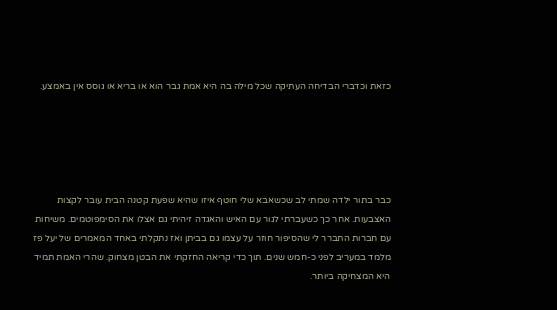כזאת וכדברי הבדיחה העתיקה שכל מילה בה היא אמת גבר הוא או בריא או גוסס אין באמצע.





כבר בתור ילדה שמתי לב שכשאבא שלי חוטף איזו שהיא שפעת קטנה הבית עובר לקצות האצבעות. אחר כך כשעברתי לגור עם האיש והאגדה זיהיתי גם אצלו את הסימפוטמים. משיחות עם חברות התברר לי שהסיפור חוזר על עצמו גם בביתן ואז נתקלתי באחד המאמרים של יעל פז מלמד במעריב לפני כ-חמש שנים. תוך כדי קריאה החזקתי את הבטן מצחוק. שהרי האמת תמיד היא המצחיקה ביותר.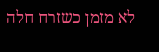לא מזמן כשזרח חלה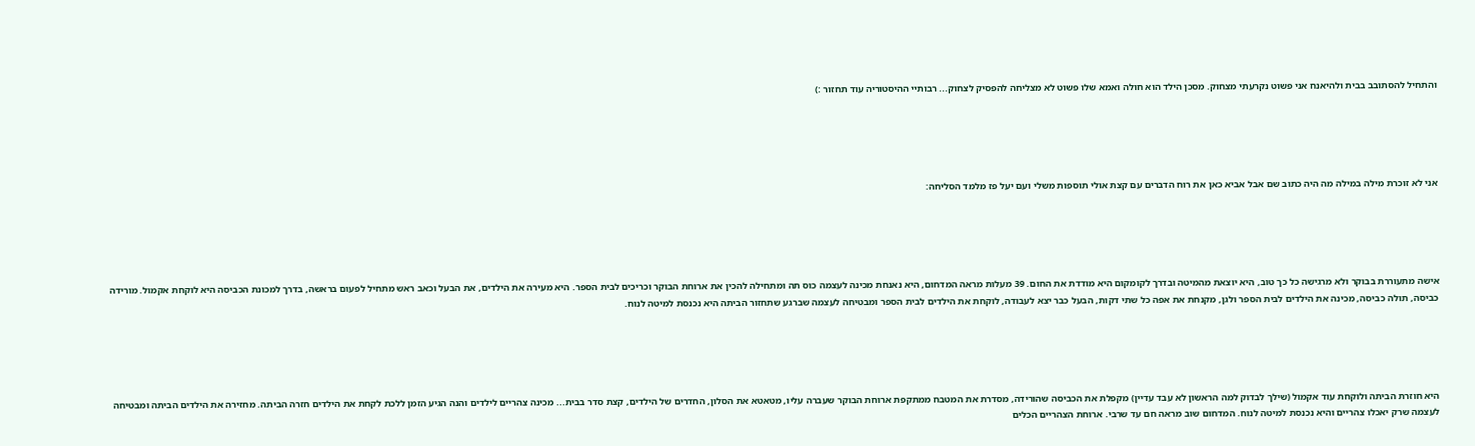והתחיל להסתובב בבית ולהיאנח אני פשוט נקרעתי מצחוק. מסכן הילד הוא חולה ואמא שלו פשוט לא מצליחה להפסיק לצחוק... רבותיי ההיסטוריה עוד תחזור :)





אני לא זוכרת מילה במילה מה היה כתוב שם אבל אביא כאן את רוח הדברים עם קצת אולי תוספות משלי ועם יעל פז מלמד הסליחה:





אישה מתעוררת בבוקר ולא מרגישה כל כך טוב, היא יוצאת מהמיטה ובדרך לקומקום היא מודדת את החום. 39 מעלות מראה המדחום, היא נאנחת מכינה לעצמה כוס תה ומתחילה להכין את ארוחת הבוקר וכריכים לבית הספר. היא מעירה את הילדים, את הבעל וכאב ראש מתחיל לפעום בראשה, בדרך למכונת הכביסה היא לוקחת אקמול. מורידה כביסה, תולה כביסה, מכינה את הילדים לבית הספר ולגן, מקנחת את אפה כל שתי דקות, הבעל כבר יצא לעבודה, לוקחת את הילדים לבית הספר ומבטיחה לעצמה שברגע שתחזור הביתה היא נכנסת למיטה לנוח.





היא חוזרת הביתה ולוקחת עוד אקמול (שילך לבדוק למה הראשון לא עבד עדיין) מקפלת את הכביסה שהורידה, מסדרת את המטבח ממתקפת ארוחת הבוקר שעברה עליו, מטאטא את הסלון, החדרים של הילדים, קצת סדר בבית... מכינה צהריים לילדים והנה הגיע הזמן ללכת לקחת את הילדים חזרה הביתה. מחזירה את הילדים הביתה ומבטיחה לעצמה שרק יאכלו צהריים והיא נכנסת למיטה לנוח. המדחום שוב מראה חם עד שרבי. ארוחת הצהריים הכלים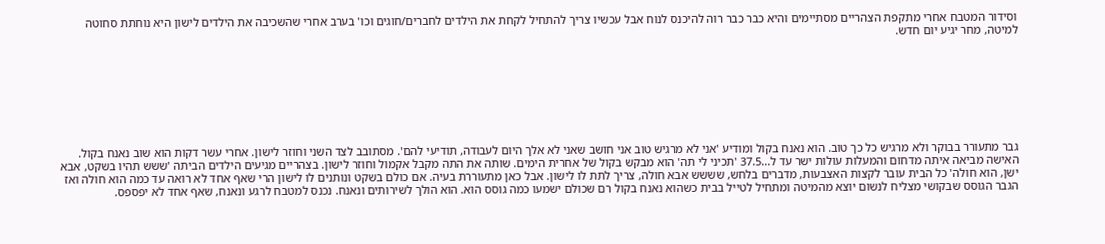וסידור המטבח אחרי מתקפת הצהריים מסתיימים והיא כבר כבר רוה להיכנס לנוח אבל עכשיו צריך להתחיל לקחת את הילדים לחברים/חוגים וכו' בערב אחרי שהשכיבה את הילדים לישון היא נוחתת סחוטה למיטה, מחר יגיע יום חדש.








גבר מתעורר בבוקר ולא מרגיש כל כך טוב. הוא נאנח בקול ומודיע 'אני לא מרגיש טוב אני חושב שאני לא אלך היום לעבודה, תודיעי להם'. מסתובב לצד השני וחוזר לישון. אחרי עשר דקות הוא שוב נאנח בקול. האישה מביאה איתה מדחום והמעלות עולות ישר עד ל...37.5 'תכיני לי תה' הוא מבקש בקול של אחרית הימים. שותה את התה מקבל אקמול וחוזר לישון. בצהריים מגיעים הילדים הביתה 'ששש תהיו בשקט, אבא ישן, הוא חולה' כל הבית עובר לקצות האצבעות, מדברים בלחש, שששש אבא חולה, צריך לתת לו לישון. אבל כאן מתעוררת בעיה. אם כולם בשקט ונותנים לו לישון הרי שאף אחד לא רואה עד כמה הוא חולה ואז הגבר הגוסס שבקושי מצליח לנשום יוצא מהמיטה ומתחיל לטייל בבית כשהוא נאנח בקול רם שכולם ישמעו כמה גוסס הוא. הוא הולך לשירותים ונאנח. נכנס למטבח לרגע ונאנח, שאף אחד לא יפספס.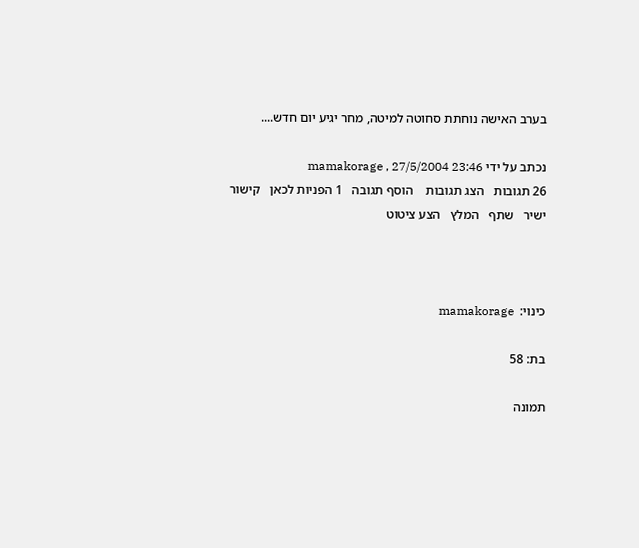בערב האישה נוחתת סחוטה למיטה, מחר יגיע יום חדש....

נכתב על ידי mamakorage , 27/5/2004 23:46
26 תגובות   הצג תגובות    הוסף תגובה   1 הפניות לכאן   קישור ישיר   שתף   המלץ   הצע ציטוט



כינוי:  mamakorage

בת: 58

תמונה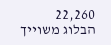22,260
הבלוג משוייך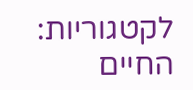לקטגוריות: החיים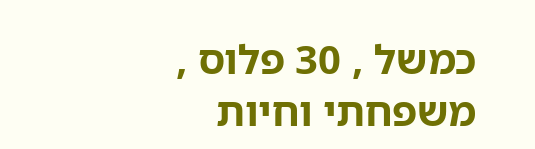כמשל , 30 פלוס , משפחתי וחיות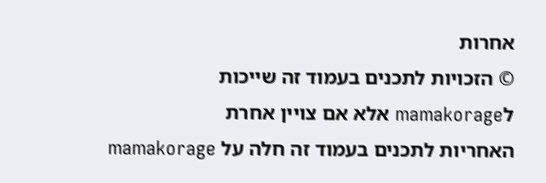אחרות
© הזכויות לתכנים בעמוד זה שייכות לmamakorage אלא אם צויין אחרת
האחריות לתכנים בעמוד זה חלה על mamakorage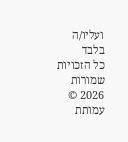ועליו/ה בלבד
כל הזכויות שמורות 2026 © עמותת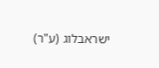ישראבלוג (ע"ר)